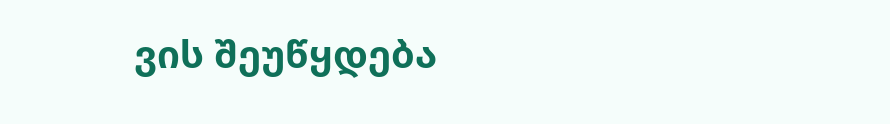ვის შეუწყდება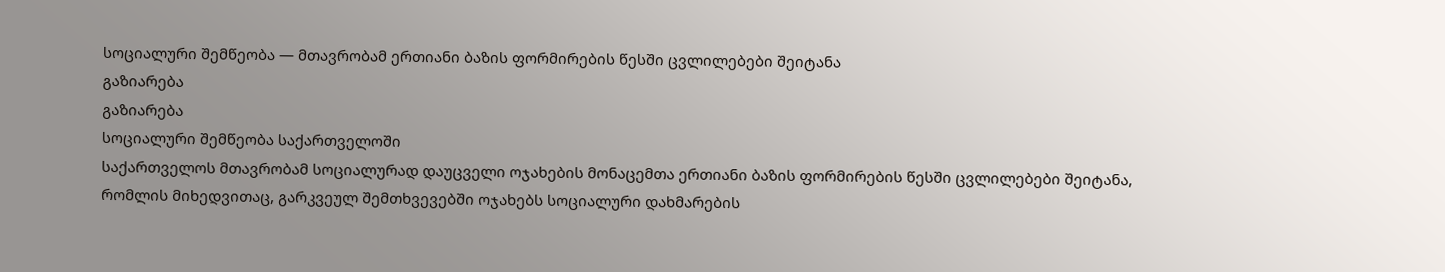სოციალური შემწეობა — მთავრობამ ერთიანი ბაზის ფორმირების წესში ცვლილებები შეიტანა
გაზიარება
გაზიარება
სოციალური შემწეობა საქართველოში
საქართველოს მთავრობამ სოციალურად დაუცველი ოჯახების მონაცემთა ერთიანი ბაზის ფორმირების წესში ცვლილებები შეიტანა, რომლის მიხედვითაც, გარკვეულ შემთხვევებში ოჯახებს სოციალური დახმარების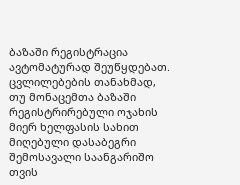ბაზაში რეგისტრაცია ავტომატურად შეუწყდებათ.
ცვლილებების თანახმად, თუ მონაცემთა ბაზაში რეგისტრირებული ოჯახის მიერ ხელფასის სახით მიღებული დასაბეგრი შემოსავალი საანგარიშო თვის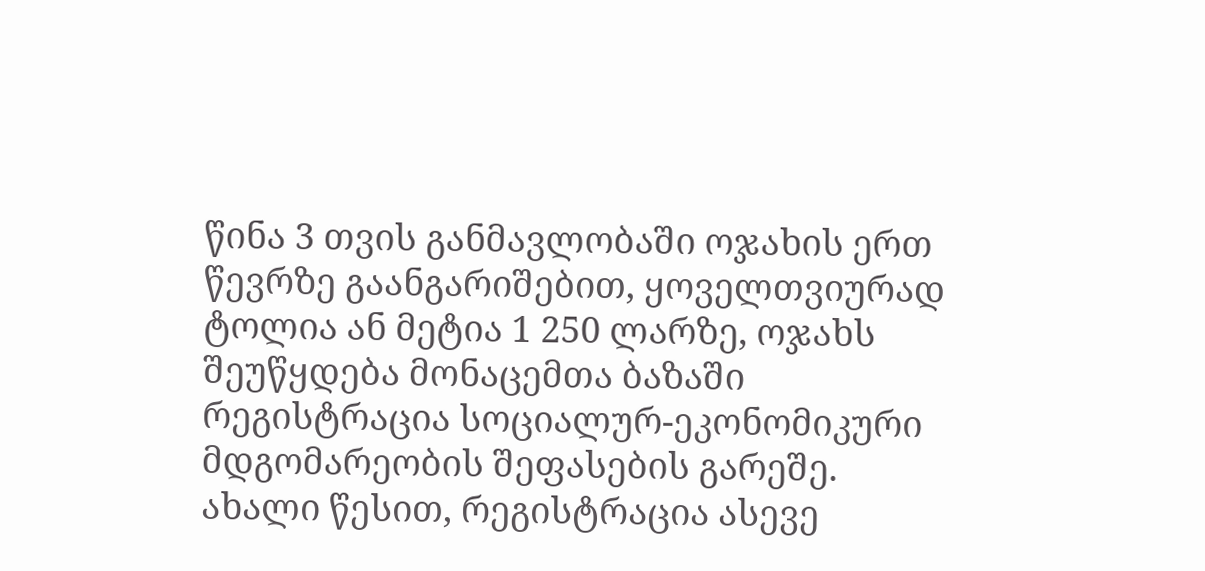წინა 3 თვის განმავლობაში ოჯახის ერთ წევრზე გაანგარიშებით, ყოველთვიურად ტოლია ან მეტია 1 250 ლარზე, ოჯახს შეუწყდება მონაცემთა ბაზაში რეგისტრაცია სოციალურ-ეკონომიკური მდგომარეობის შეფასების გარეშე.
ახალი წესით, რეგისტრაცია ასევე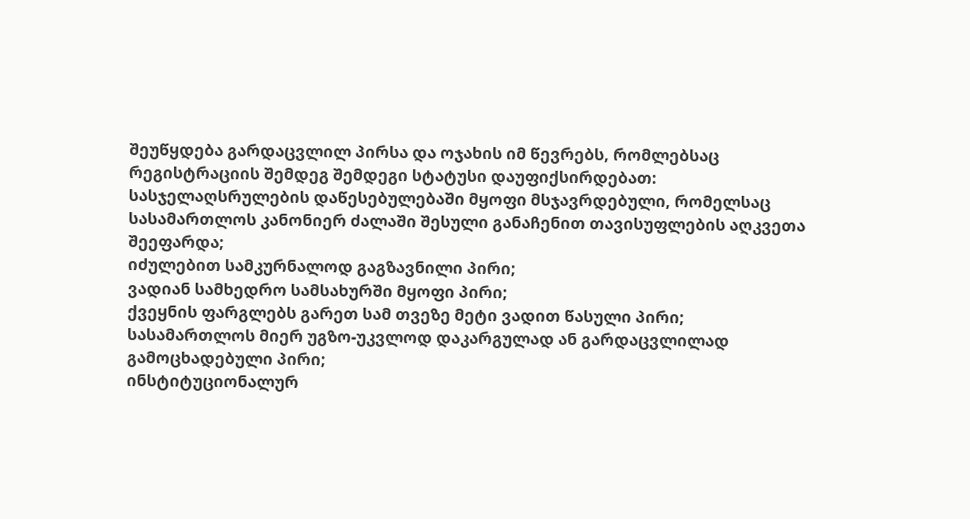შეუწყდება გარდაცვლილ პირსა და ოჯახის იმ წევრებს, რომლებსაც რეგისტრაციის შემდეგ შემდეგი სტატუსი დაუფიქსირდებათ:
სასჯელაღსრულების დაწესებულებაში მყოფი მსჯავრდებული, რომელსაც სასამართლოს კანონიერ ძალაში შესული განაჩენით თავისუფლების აღკვეთა შეეფარდა;
იძულებით სამკურნალოდ გაგზავნილი პირი;
ვადიან სამხედრო სამსახურში მყოფი პირი;
ქვეყნის ფარგლებს გარეთ სამ თვეზე მეტი ვადით წასული პირი;
სასამართლოს მიერ უგზო-უკვლოდ დაკარგულად ან გარდაცვლილად გამოცხადებული პირი;
ინსტიტუციონალურ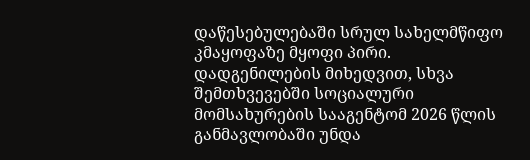დაწესებულებაში სრულ სახელმწიფო კმაყოფაზე მყოფი პირი.
დადგენილების მიხედვით, სხვა შემთხვევებში სოციალური მომსახურების სააგენტომ 2026 წლის განმავლობაში უნდა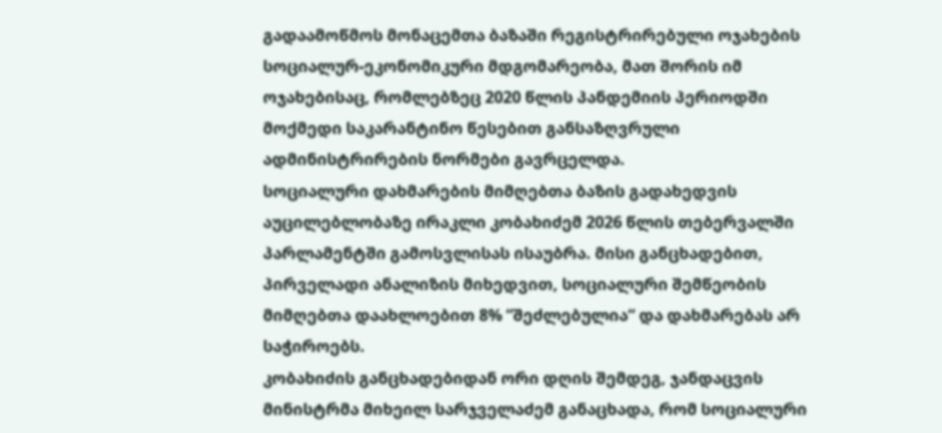გადაამოწმოს მონაცემთა ბაზაში რეგისტრირებული ოჯახების სოციალურ-ეკონომიკური მდგომარეობა, მათ შორის იმ ოჯახებისაც, რომლებზეც 2020 წლის პანდემიის პერიოდში მოქმედი საკარანტინო წესებით განსაზღვრული ადმინისტრირების ნორმები გავრცელდა.
სოციალური დახმარების მიმღებთა ბაზის გადახედვის აუცილებლობაზე ირაკლი კობახიძემ 2026 წლის თებერვალში პარლამენტში გამოსვლისას ისაუბრა. მისი განცხადებით, პირველადი ანალიზის მიხედვით, სოციალური შემწეობის მიმღებთა დაახლოებით 8% “შეძლებულია“ და დახმარებას არ საჭიროებს.
კობახიძის განცხადებიდან ორი დღის შემდეგ, ჯანდაცვის მინისტრმა მიხეილ სარჯველაძემ განაცხადა, რომ სოციალური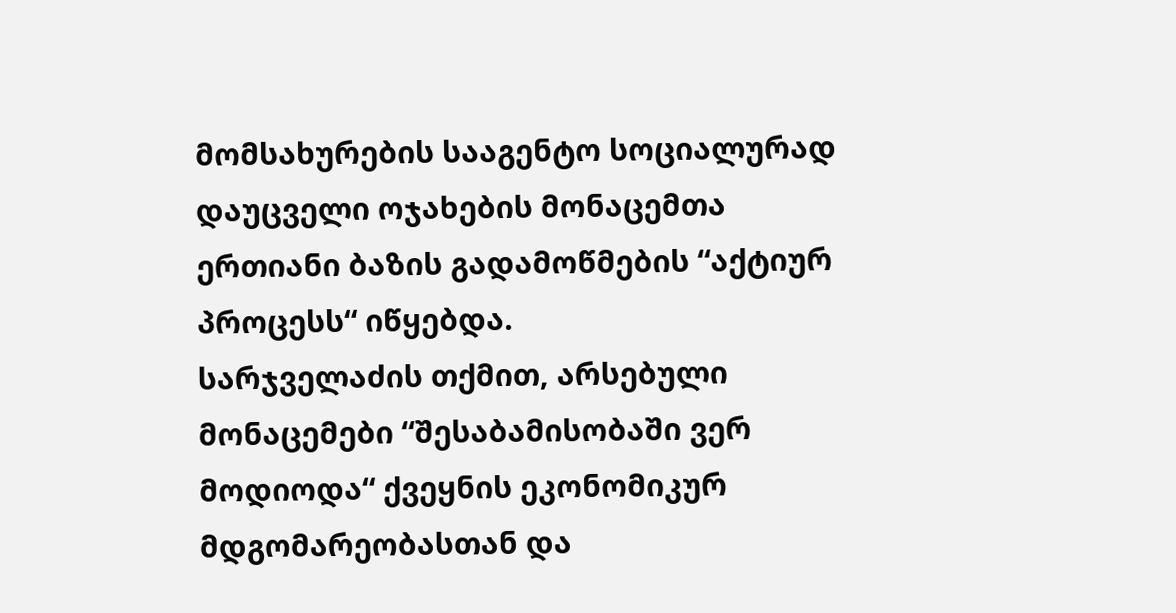მომსახურების სააგენტო სოციალურად დაუცველი ოჯახების მონაცემთა ერთიანი ბაზის გადამოწმების “აქტიურ პროცესს“ იწყებდა.
სარჯველაძის თქმით, არსებული მონაცემები “შესაბამისობაში ვერ მოდიოდა“ ქვეყნის ეკონომიკურ მდგომარეობასთან და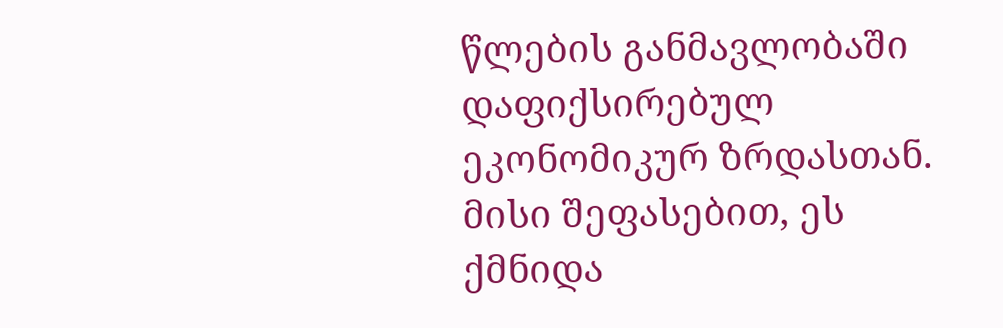წლების განმავლობაში დაფიქსირებულ ეკონომიკურ ზრდასთან. მისი შეფასებით, ეს ქმნიდა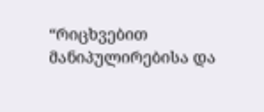“რიცხვებით მანიპულირებისა და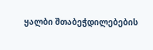ყალბი შთაბეჭდილებების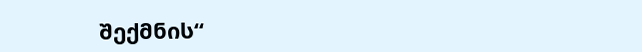შექმნის“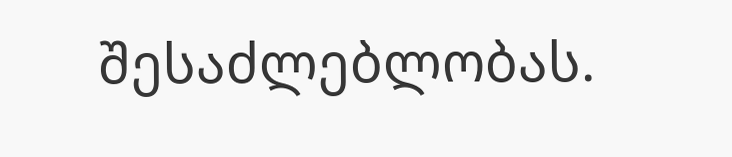შესაძლებლობას.